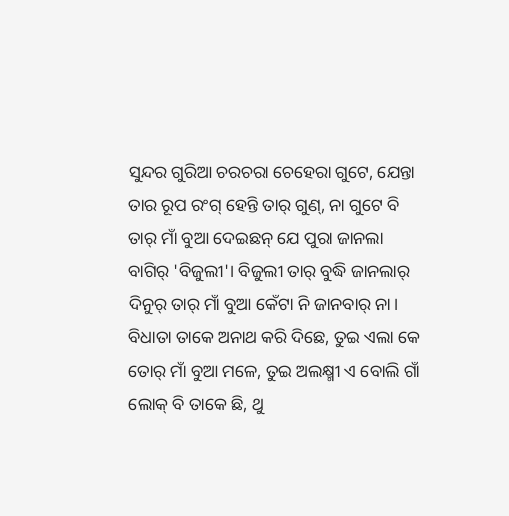ସୁନ୍ଦର ଗୁରିଆ ଚରଚରା ଚେହେରା ଗୁଟେ, ଯେନ୍ତା ତାର ରୂପ ରଂଗ୍ ହେନ୍ତି ତାର୍ ଗୁଣ୍, ନା ଗୁଟେ ବି ତାର୍ ମାଁ ବୁଆ ଦେଇଛନ୍ ଯେ ପୁରା ଜାନଲା ବାଗିର୍ 'ବିଜୁଲୀ'। ବିଜୁଲୀ ତାର୍ ବୁଦ୍ଧି ଜାନଲାର୍ ଦିନୁର୍ ତାର୍ ମାଁ ବୁଆ କେଁଟା ନି ଜାନବାର୍ ନା। ବିଧାତା ତାକେ ଅନାଥ କରି ଦିଛେ, ତୁଇ ଏଲା କେ ତୋର୍ ମାଁ ବୁଆ ମଳେ, ତୁଇ ଅଲକ୍ଷ୍ମୀ ଏ ବୋଲି ଗାଁ ଲୋକ୍ ବି ତାକେ ଛି, ଥୁ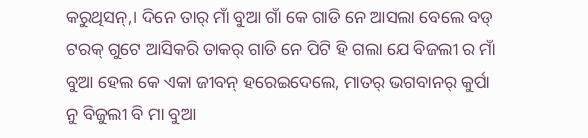କରୁଥିସନ୍,। ଦିନେ ତାର୍ ମାଁ ବୁଆ ଗାଁ କେ ଗାଡି ନେ ଆସଲା ବେଲେ ବଡ୍ ଟରକ୍ ଗୁଟେ ଆସିକରି ତାକର୍ ଗାଡି ନେ ପିଟି ହି ଗଲା ଯେ ବିଜଲୀ ର ମାଁ ବୁଆ ହେଲ କେ ଏକା ଜୀବନ୍ ହରେଇଦେଲେ, ମାତର୍ ଭଗବାନର୍ କୁର୍ପା ନୁ ବିଜୁଲୀ ବି ମା ବୁଆ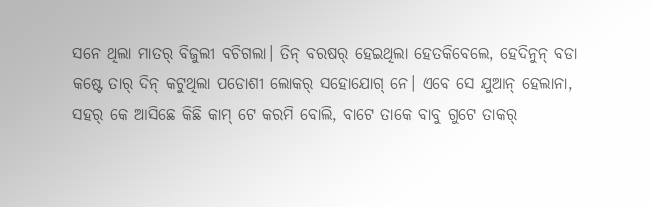ସନେ ଥିଲା ମାତର୍ ବିଜୁଲୀ ବଚିଗଲା। ତିନ୍ ବରଷର୍ ହେଇଥିଲା ହେତକିବେଲେ, ହେଦିନୁନ୍ ବଡା କଷ୍ଟେ ତାର୍ ଦିନ୍ କଟୁଥିଲା ପଡୋଶୀ ଲୋକର୍ ସହୋଯୋଗ୍ ନେ। ଏବେ ସେ ଯୁଆନ୍ ହେଲାନା, ସହର୍ କେ ଆସିଛେ କିଛି କାମ୍ ଟେ କରମି ବୋଲି, ବାଟେ ତାକେ ବାବୁ ଗୁଟେ ତାକର୍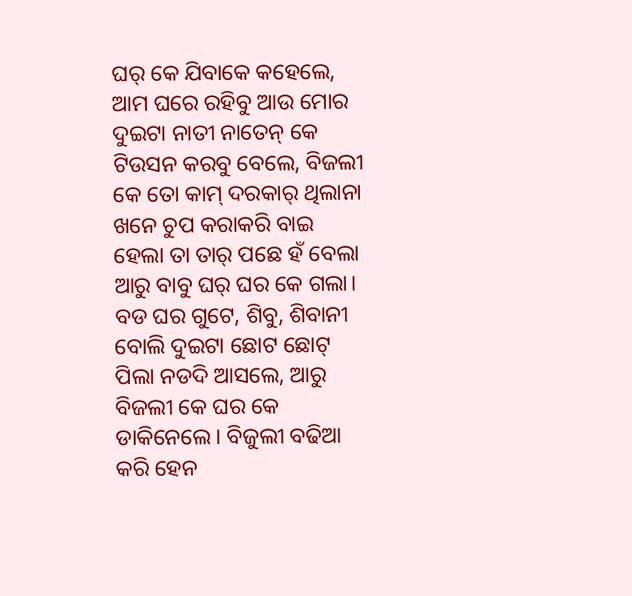ଘର୍ କେ ଯିବାକେ କହେଲେ, ଆମ ଘରେ ରହିବୁ ଆଉ ମୋର ଦୁଇଟା ନାତୀ ନାତେନ୍ କେ ଟିଉସନ କରବୁ ବେଲେ, ବିଜଲୀ କେ ତୋ କାମ୍ ଦରକାର୍ ଥିଲାନା ଖନେ ଚୁପ କରାକରି ବାଇ ହେଲା ତା ତାର୍ ପଛେ ହଁ ବେଲା ଆରୁ ବାବୁ ଘର୍ ଘର କେ ଗଲା। ବଡ ଘର ଗୁଟେ, ଶିବୁ, ଶିବାନୀ ବୋଲି ଦୁଇଟା ଛୋଟ ଛୋଟ୍ ପିଲା ନଡଦି ଆସଲେ, ଆରୁ ବିଜଲୀ କେ ଘର କେ ଡାକିନେଲେ। ବିଜୁଲୀ ବଢିଆ କରି ହେନ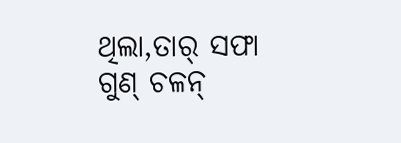ଥିଲା,ତାର୍ ସଫା ଗୁଣ୍ ଚଳନ୍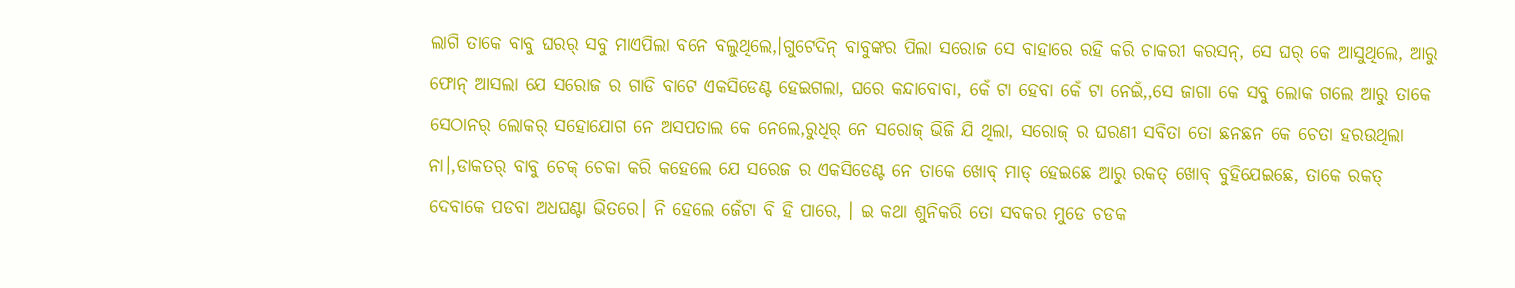ଲାଗି ତାକେ ବାବୁ ଘରର୍ ସବୁ ମାଏପିଲା ବନେ ବଲୁଥିଲେ,।ଗୁଟେଦିନ୍ ବାବୁଙ୍କର ପିଲା ସରୋଜ ସେ ବାହାରେ ରହି କରି ଚାକରୀ କରସନ୍, ସେ ଘର୍ କେ ଆସୁଥିଲେ, ଆରୁ ଫୋନ୍ ଆସଲା ଯେ ସରୋଜ ର ଗାଡି ବାଟେ ଏକସିଡେଣ୍ଟ ହେଇଗଲା, ଘରେ କନ୍ଦାବୋବା, କେଁ ଟା ହେବା କେଁ ଟା ନେଇଁ,,ସେ ଜାଗା କେ ସବୁ ଲୋକ ଗଲେ ଆରୁ ତାକେ ସେଠାନର୍ ଲୋକର୍ ସହୋଯୋଗ ନେ ଅସପତାଲ କେ ନେଲେ,ରୁଧିର୍ ନେ ସରୋଜ୍ ଭିଜି ଯି ଥିଲା, ସରୋଜ୍ ର ଘରଣୀ ସବିତା ତୋ ଛନଛନ କେ ଚେତା ହରଉଥିଲା ନା।,ଡାକତର୍ ବାବୁ ଚେକ୍ ଚେକା କରି କହେଲେ ଯେ ସରେଜ ର ଏକସିଡେଣ୍ଟ ନେ ତାକେ ଖୋବ୍ ମାଡ୍ ହେଇଛେ ଆରୁ ରକତ୍ ଖୋବ୍ ବୁହିଯେଇଛେ, ତାକେ ରକତ୍ ଦେବାକେ ପଡବା ଅଧଘଣ୍ଟା ଭିତରେ। ନି ହେଲେ ଜେଁଟା ବି ହି ପାରେ, । ଇ କଥା ଶୁନିକରି ତୋ ସବକର ମୁଡେ ଚଡକ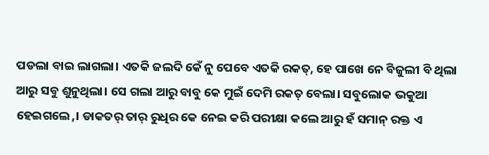ପଡଲା ବାଇ ଲାଗଲା। ଏତକି ଜଲଦି କେଁ ନୁ ପେବେ ଏତକି ରକତ୍, ହେ ପାଖେ ନେ ବିଜୁଲୀ ବି ଥିଲା ଆରୁ ସବୁ ଶୁନୁଥିଲା। ସେ ଗଲା ଆରୁ ବାବୁ କେ ମୁଇଁ ଦେମି ରକତ୍ ବେଲା। ସବୁଲୋକ ଭକୁଆ ହେଇଗଲେ,। ଡାକତର୍ ତାର୍ ରୁଧିର କେ ନେଇ କରି ପରୀକ୍ଷା କଲେ ଆରୁ ହଁ ସମାନ୍ ରକ୍ତ ଏ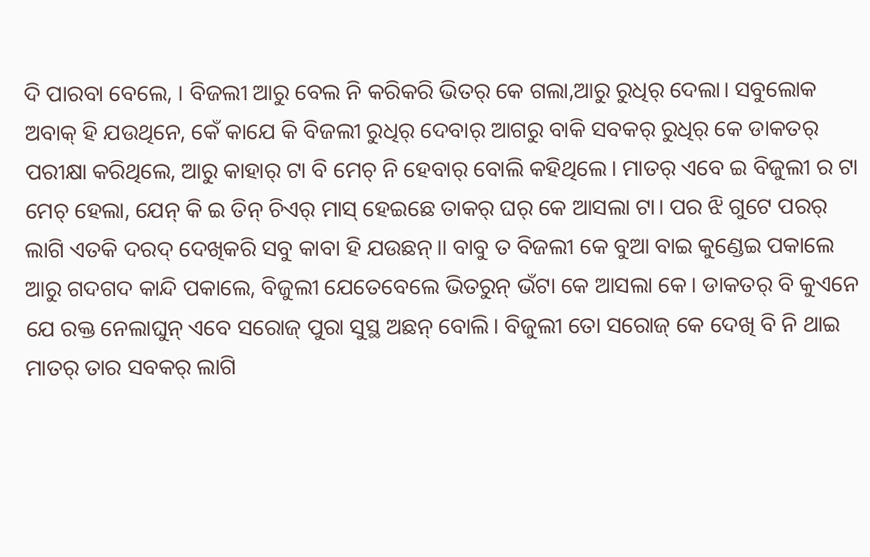ଦି ପାରବା ବେଲେ, । ବିଜଲୀ ଆରୁ ବେଲ ନି କରିକରି ଭିତର୍ କେ ଗଲା,ଆରୁ ରୁଧିର୍ ଦେଲା। ସବୁଲୋକ ଅବାକ୍ ହି ଯଉଥିନେ, କେଁ କାଯେ କି ବିଜଲୀ ରୁଧିର୍ ଦେବାର୍ ଆଗରୁ ବାକି ସବକର୍ ରୁଧିର୍ କେ ଡାକତର୍ ପରୀକ୍ଷା କରିଥିଲେ, ଆରୁ କାହାର୍ ଟା ବି ମେଚ୍ ନି ହେବାର୍ ବୋଲି କହିଥିଲେ। ମାତର୍ ଏବେ ଇ ବିଜୁଲୀ ର ଟା ମେଚ୍ ହେଲା, ଯେନ୍ କି ଇ ତିନ୍ ଚିଏର୍ ମାସ୍ ହେଇଛେ ତାକର୍ ଘର୍ କେ ଆସଲା ଟା। ପର ଝି ଗୁଟେ ପରର୍ ଲାଗି ଏତକି ଦରଦ୍ ଦେଖିକରି ସବୁ କାବା ହି ଯଉଛନ୍।। ବାବୁ ତ ବିଜଲୀ କେ ବୁଆ ବାଇ କୁଣ୍ଡେଇ ପକାଲେ ଆରୁ ଗଦଗଦ କାନ୍ଦି ପକାଲେ, ବିଜୁଲୀ ଯେତେବେଲେ ଭିତରୁନ୍ ଭଁଟା କେ ଆସଲା କେ। ଡାକତର୍ ବି କୁଏନେ ଯେ ରକ୍ତ ନେଲାଘୁନ୍ ଏବେ ସରୋଜ୍ ପୁରା ସୁସ୍ଥ ଅଛନ୍ ବୋଲି। ବିଜୁଲୀ ତୋ ସରୋଜ୍ କେ ଦେଖି ବି ନି ଥାଇ ମାତର୍ ତାର ସବକର୍ ଲାଗି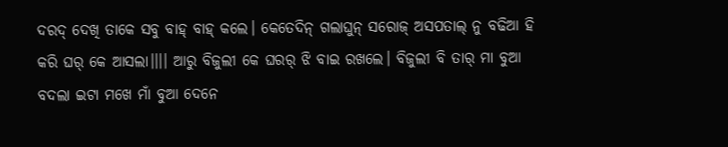ଦରଦ୍ ଦେଖି ତାକେ ସବୁ ବାହ୍ ବାହ୍ କଲେ। କେତେଦିନ୍ ଗଲାଘୁନ୍ ସରୋଜ୍ ଅସପତାଲ୍ ନୁ ବଢିଆ ହି କରି ଘର୍ କେ ଆସଲା।।।। ଆରୁ ବିଜୁଲୀ କେ ଘରର୍ ଝି ବାଇ ରଖଲେ। ବିଜୁଲୀ ବି ତାର୍ ମା ବୁଆ ବଦଲା ଇଟା ମଖେ ମାଁ ବୁଆ ଦେନେ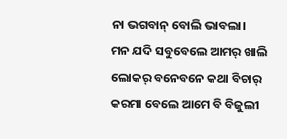ନା ଭଗବାନ୍ ବୋଲି ଭାବଲା।
ମନ ଯଦି ସବୁବେଲେ ଆମର୍ ଖାଲି ଲୋକର୍ ବନେବନେ କଥା ବିଚାର୍ କରମା ବେଲେ ଆମେ ବି ବିଜୁଲୀ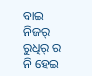ବାଇ ନିଜର୍ ରୁଧିର୍ ର ନି ହେଇ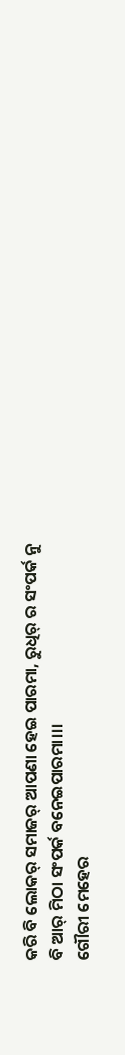କରି ବି ଲୋକର୍ ସମାଜର୍ ଆପଣା ହେଇ ପାରମା, ରୁଧିର୍ ର ସଂପର୍କ ନୁ ବି ଆର୍ ମିଠା ସଂପର୍କ ବନେଇପାରମା।।।
ଗୌରୀ ମେହେର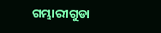ଗମ୍ଭାରୀଗୁଡା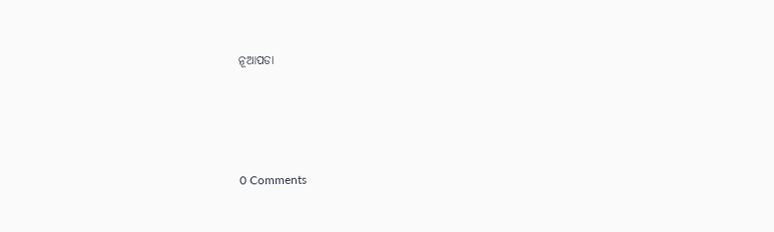ନୂଆପଡା




0 Comments